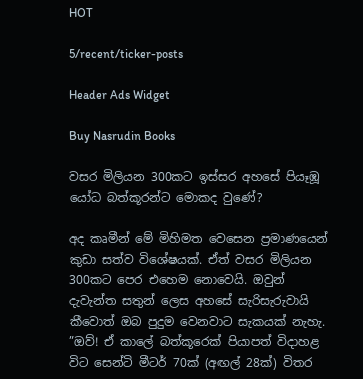HOT

5/recent/ticker-posts

Header Ads Widget

Buy Nasrudin Books

වසර මිලියන 300කට ඉස්සර අහසේ පියෑඹූ යෝධ බත්කූරන්ට මොකද වුණේ?

අද කෘමීන් මේ මිහිමත වෙසෙන ප්‍රමාණයෙන් කුඩා සත්ව විශේෂයක්. ඒත් වසර මිලියන 300කට පෙර එහෙම නොවෙයි. ඔවුන් දැවැන්ත සතුන් ලෙස අහසේ සැරිසැරුවායි කීවොත් ඔබ පුදුම වෙනවාට සැකයක් නැහැ.
”ඔව්! ඒ කාලේ බත්කූරෙක් පියාපත් විදාහළ විට සෙන්ටි මීටර් 70ක් (අඟල් 28ක්) විතර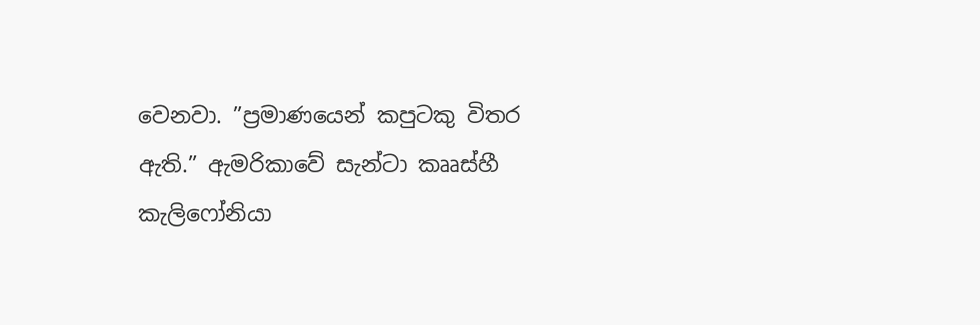වෙනවා. ”ප්‍රමාණයෙන් කපුටකු විතර ඇති.” ඇමරිකාවේ සැන්ටා කෲස්හී කැලිෆෝනියා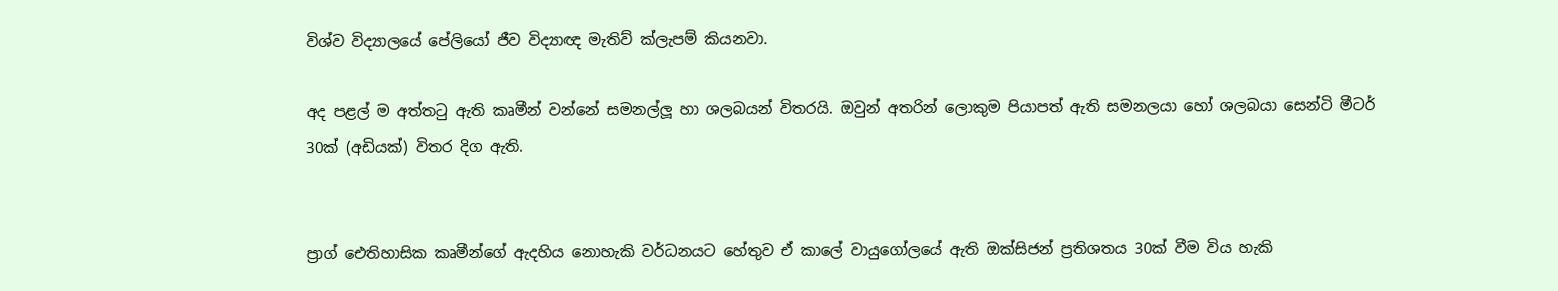විශ්ව විද්‍යාලයේ පේලියෝ ජීව විද්‍යාඥ මැතිව් ක්ලැපම් කියනවා.

අද පළල් ම අත්තටු ඇති කෘමීන් වන්නේ සමනල්ලූ හා ශලබයන් විතරයි. ඔවුන් අතරින් ලොකුම පියාපත් ඇති සමනලයා හෝ ශලබයා සෙන්ටි මීටර් 30ක් (අඩියක්) විතර දිග ඇති.


ප්‍රාග් ඓතිහාසික කෘමීන්ගේ ඇදහිය නොහැකි වර්ධනයට හේතුව ඒ කාලේ වායුගෝලයේ ඇති ඔක්සිජන් ප්‍රතිශතය 30ක් වීම විය හැකි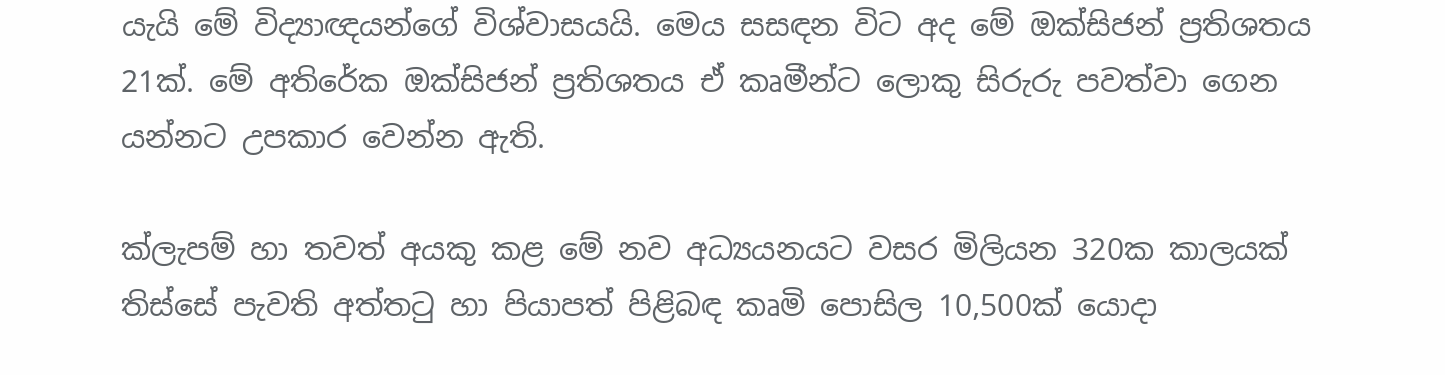යැයි මේ විද්‍යාඥයන්ගේ විශ්වාසයයි. මෙය සසඳන විට අද මේ ඔක්සිජන් ප්‍රතිශතය 21ක්. මේ අතිරේක ඔක්සිජන් ප්‍රතිශතය ඒ කෘමීන්ට ලොකු සිරුරු පවත්වා ගෙන යන්නට උපකාර වෙන්න ඇති.

ක්ලැපම් හා තවත් අයකු කළ මේ නව අධ්‍යයනයට වසර මිලියන 320ක කාලයක් තිස්සේ පැවති අත්තටු හා පියාපත් පිළිබඳ කෘමි පොසිල 10,500ක් යොදා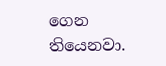ගෙන තියෙනවා.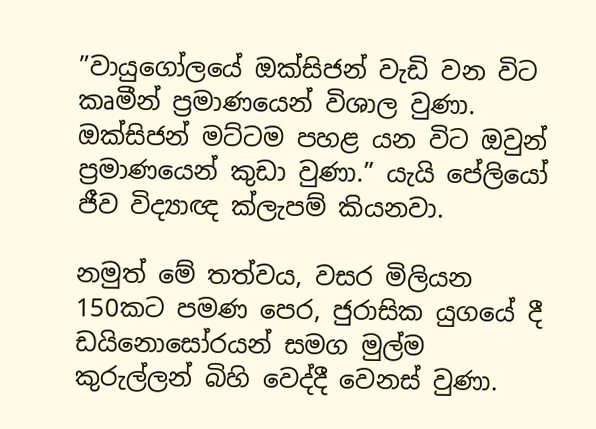”වායුගෝලයේ ඔක්සිජන් වැඩි වන විට කෘමීන් ප්‍රමාණයෙන් විශාල වුණා. ඔක්සිජන් මට්ටම පහළ යන විට ඔවුන් ප්‍රමාණයෙන් කුඩා වුණා.” යැයි පේලියෝ ජීව විද්‍යාඥ ක්ලැපම් කියනවා.

නමුත් මේ තත්වය, වසර මිලියන 150කට පමණ පෙර, ජුරාසික යුගයේ දී ඩයිනොසෝරයන් සමග මුල්ම කුරුල්ලන් බිහි වෙද්දී වෙනස් වුණා.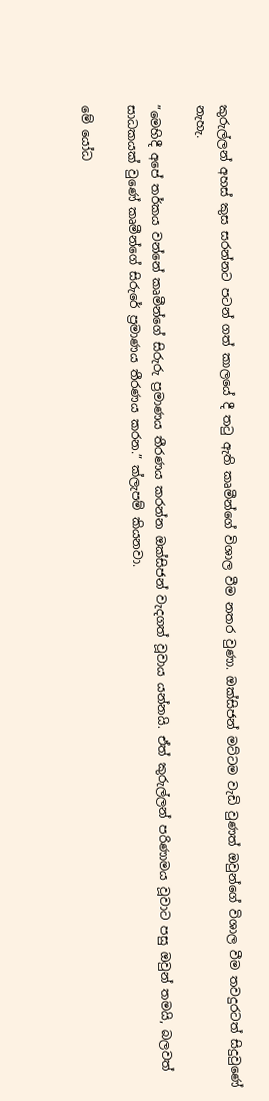කුරුල්ලන් අහස් කුස සරන්නට පටන් ගත් කාලයේ දී තටු ඇති කෘමීන්ගේ විශාල වීම නතර වුණා. ඔක්සිජන් මට්ටම වැඩි වුණත් ඔවුන්ගේ විශාල වීම තවදුරටත් සිදුවුණේ නැහැ.

”මෙහිදී අපේ තර්කය වන්නේ කෘමීන්ගේ සිරුරු ප්‍රමාණය තීරණය කරන්න ඔක්සිජන් වැදගත් වූවාය යන්නයි. ඒත් කුරුල්ලන් පරිණාමය වූවාට පසු ඔවුන් තමයි, බලවත් සාධකයක් වුණේ කෘමීන්ගේ සිරුරේ ප්‍රමාණය තීරණය කරන.” ක්ලැපම් කියනවා.

මේ යෝධ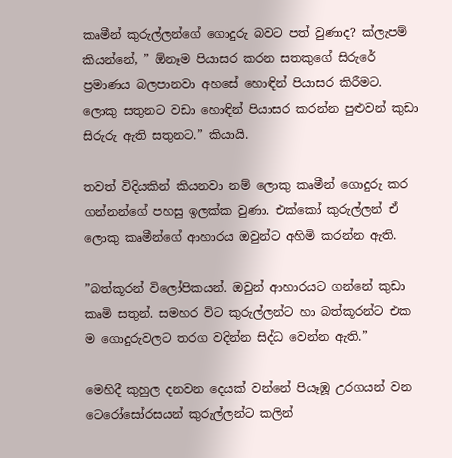කෘමීන් කුරුල්ලන්ගේ ගොදුරු බවට පත් වුණාද? ක්ලැපම් කියන්නේ, ” ඕනෑම පියාසර කරන සතකුගේ සිරුරේ ප්‍රමාණය බලපානවා අහසේ හොඳින් පියාසර කිරීමට. ලොකු සතුනට වඩා හොඳින් පියාසර කරන්න පුළුවන් කුඩා සිරුරු ඇති සතුනට.” කියායි.

තවත් විදියකින් කියනවා නම් ලොකු කෘමීන් ගොදුරු කර ගන්නන්ගේ පහසු ඉලක්ක වුණා. එක්කෝ කුරුල්ලන් ඒ ලොකු කෘමීන්ගේ ආහාරය ඔවුන්ට අහිමි කරන්න ඇති.

”බත්කූරන් විලෝපිකයන්. ඔවුන් ආහාරයට ගන්නේ කුඩා කෘමි සතුන්. සමහර විට කුරුල්ලන්ට හා බත්කූරන්ට එක ම ගොදුරුවලට තරග වදින්න සිද්ධ වෙන්න ඇති.”

මෙහිදී කුහුල දනවන දෙයක් වන්නේ පියෑඹූ උරගයන් වන ටෙරෝසෝරසයන් කුරුල්ලන්ට කලින්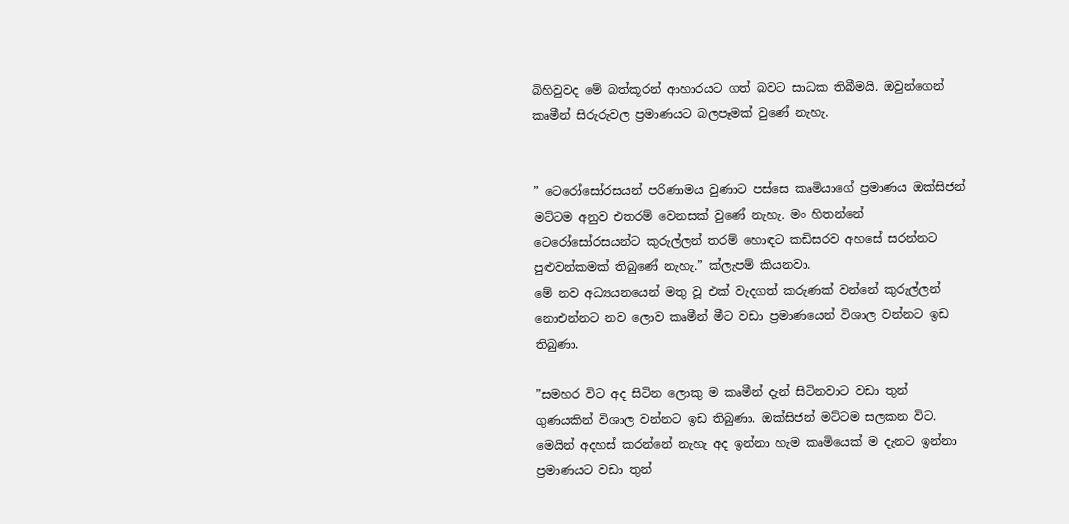බිහිවුවද මේ බත්කූරන් ආහාරයට ගත් බවට සාධක තිබීමයි. ඔවුන්ගෙන් කෘමීන් සිරුරුවල ප්‍රමාණයට බලපෑමක් වුණේ නැහැ.


” ටෙරෝසෝරසයන් පරිණාමය වුණාට පස්සෙ කෘමියාගේ ප්‍රමාණය ඔක්සිජන් මට්ටම අනුව එතරම් වෙනසක් වුණේ නැහැ. මං හිතන්නේ ටෙරෝසෝරසයන්ට කුරුල්ලන් තරම් හොඳට කඩිසරව අහසේ සරන්නට පුළුවන්කමක් තිබුණේ නැහැ.” ක්ලැපම් කියනවා.
මේ නව අධ්‍යයනයෙන් මතු වූ එක් වැදගත් කරුණක් වන්නේ කුරුල්ලන් නොඑන්නට නව ලොව කෘමීන් මීට වඩා ප්‍රමාණයෙන් විශාල වන්නට ඉඩ තිබුණා.

”සමහර විට අද සිටින ලොකු ම කෘමීන් දැන් සිටිනවාට වඩා තුන් ගුණයකින් විශාල වන්නට ඉඩ තිබුණා. ඔක්සිජන් මට්ටම සලකන විට. මෙයින් අදහස් කරන්නේ නැහැ අද ඉන්නා හැම කෘමියෙක් ම දැනට ඉන්නා ප්‍රමාණයට වඩා තුන්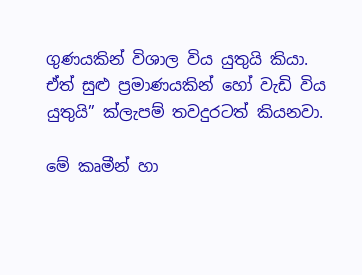ගුණයකින් විශාල විය යුතුයි කියා. ඒත් සුළු ප්‍රමාණයකින් හෝ වැඩි විය යුතුයි” ක්ලැපම් තවදුරටත් කියනවා.

මේ කෘමීන් හා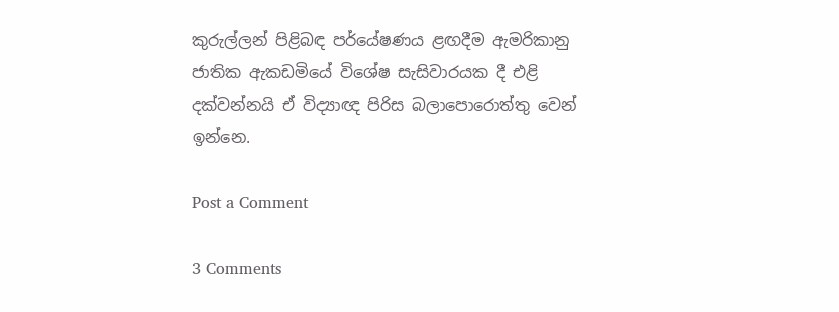කුරුල්ලන් පිළිබඳ පර්යේෂණය ළඟදීම ඇමරිකානු ජාතික ඇකඩමියේ විශේෂ සැසිවාරයක දී එළි දක්වන්නයි ඒ විද්‍යාඥ පිරිස බලාපොරොත්තු වෙන් ඉන්නෙ.

Post a Comment

3 Comments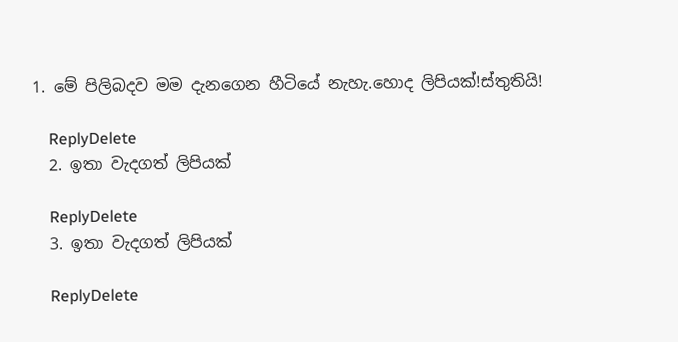1. මේ පිලිබදව මම දැනගෙන හීටියේ නැහැ.හොද ලිපියක්!ස්තුතියි!

    ReplyDelete
  2. ඉතා වැදගත් ලිපියක්

    ReplyDelete
  3. ඉතා වැදගත් ලිපියක්

    ReplyDelete